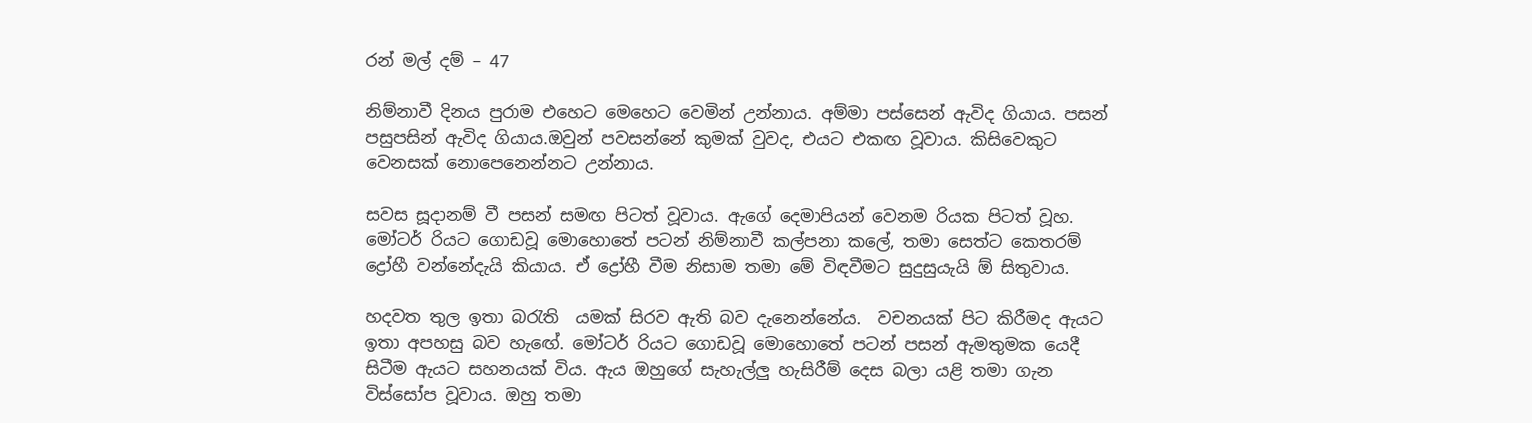රන් මල් දම් – 47

නිම්නාවී දිනය පුරාම එහෙට මෙහෙට වෙමින් උන්නාය. අම්මා පස්සෙන් ඇවිද ගියාය. පසන් පසුපසින් ඇවිද ගියාය.ඔවුන් පවසන්නේ කුමක් වුවද, එයට එකඟ වූවාය. කිසිවෙකුට වෙනසක් නොපෙනෙන්නට උන්නාය.

සවස සූදානම් වී පසන් සමඟ පිටත් වූවාය. ඇගේ දෙමාපියන් වෙනම රියක පිටත් වූහ. මෝටර් රියට ගොඩවූ මොහොතේ පටන් නිම්නාවී කල්පනා කලේ, තමා සෙත්ට කෙතරම් ද්‍රෝහී වන්නේදැයි කියාය. ඒ ද්‍රෝහී වීම නිසාම තමා මේ විඳවීමට සුදුසුයැයි ඕ සිතුවාය.

හදවත තුල ඉතා බරැති  යමක් සිරව ඇති බව දැනෙන්නේය.  වචනයක් පිට කිරීමද ඇයට ඉතා අපහසු බව හැඟේ. මෝටර් රියට ගොඩවූ මොහොතේ පටන් පසන් ඇමතුමක යෙදී සිටීම ඇයට සහනයක් විය. ඇය ඔහුගේ සැහැල්ලු හැසිරීම් දෙස බලා යළි තමා ගැන විස්සෝප වූවාය. ඔහු තමා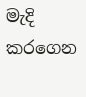මැදි කරගෙන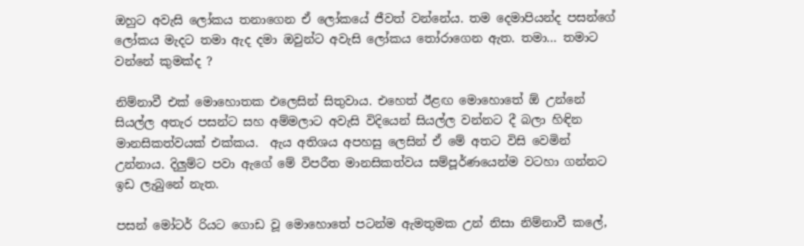ඔහුට අවැසි ලෝකය තනාගෙන ඒ ලෝකයේ ජීවත් වන්නේය. තම දෙමාපියන්ද පසන්ගේ ලෝකය මැදට තමා ඇද දමා ඔවුන්ට අවැසි ලෝකය තෝරාගෙන ඇත. තමා… තමාට වන්නේ කුමක්ද ?

නිම්නාවී එක් මොහොතක එලෙසින් සිතුවාය. එහෙත් ඊළඟ මොහොතේ ඕ උන්නේ සියල්ල අතැර පසන්ට සහ අම්මලාට අවැසි විදියෙන් සියල්ල වන්නට දී බලා හිඳින මානසිකත්වයක් එක්කය.  ඇය අතිශය අපහසු ලෙසින් ඒ මේ අතට විසි වෙමින් උන්නාය. දිලුම්ට පවා ඇගේ මේ විපරීත මානසිකත්වය සම්පූර්ණයෙන්ම වටහා ගන්නට ඉඩ ලැබුනේ නැත.

පසන් මෝටර් රියට ගොඩ වූ මොහොතේ පටන්ම ඇමතුමක උන් නිසා නිම්නාවී කලේ,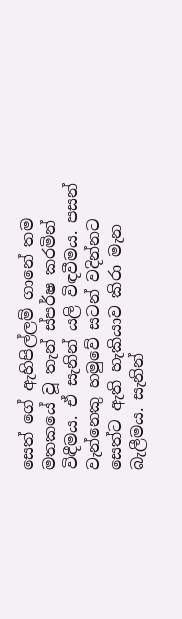සෙත් ගේ ඇහිපිල්ලම් ගානේ තම මතකයේ වූ තැන් ස්පර්ෂ කරමින් විඳීමය. ඒ සැනින් යලි විඳවීමය. පසන් වැන්නෙකු හමුවේ සටන් වදින්නට සෙත්ට ඇති හැකියාව කිරා මැන බැලීමය. සැනින්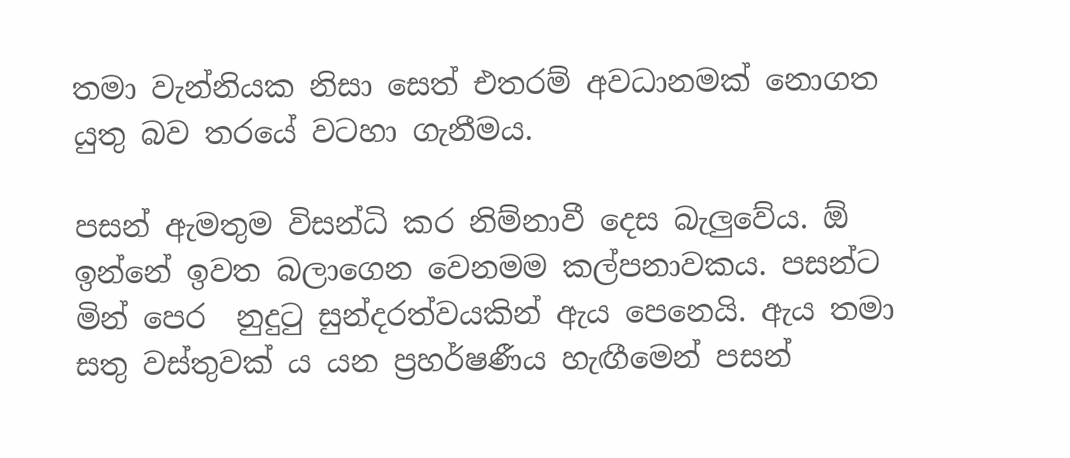තමා වැන්නියක නිසා සෙත් එතරම් අවධානමක් නොගත යුතු බව තරයේ වටහා ගැනීමය.

පසන් ඇමතුම විසන්ධි කර නිම්නාවී දෙස බැලුවේය. ඕ ඉන්නේ ඉවත බලාගෙන වෙනමම කල්පනාවකය. පසන්ට මින් පෙර  නුදුටු සුන්දරත්වයකින් ඇය පෙනෙයි. ඇය තමා සතු වස්තුවක් ය යන ප්‍රහර්ෂණීය හැඟීමෙන් පසන්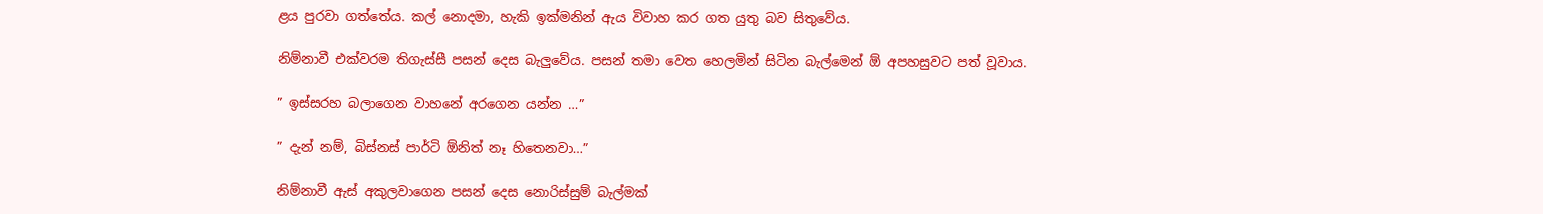ළය පුරවා ගත්තේය. කල් නොදමා, හැකි ඉක්මනින් ඇය විවාහ කර ගත යුතු බව සිතුවේය.

නිම්නාවී එක්වරම තිගැස්සී පසන් දෙස බැලුවේය. පසන් තමා වෙත හෙලමින් සිටින බැල්මෙන් ඕ අපහසුවට පත් වූවාය.

” ඉස්සරහ බලාගෙන වාහනේ අරගෙන යන්න …”

” දැන් නම්, බිස්නස් පාර්ටි ඕනිත් නෑ හිතෙනවා…”

නිම්නාවී ඇස් අකුලවාගෙන පසන් දෙස නොරිස්සුම් බැල්මක්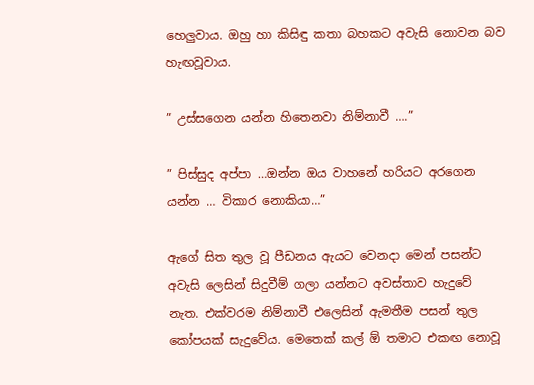හෙලුවාය. ඔහු හා කිසිඳු කතා බහකට අවැසි නොවන බව හැඟවූවාය.

” උස්සගෙන යන්න හිතෙනවා නිම්නාවී ….”

” පිස්සුද අප්පා …ඔන්න ඔය වාහනේ හරියට අරගෙන යන්න … විකාර නොකියා…”

ඇගේ සිත තුල වූ පීඩනය ඇයට වෙනදා මෙන් පසන්ට අවැසි ලෙසින් සිදුවීම් ගලා යන්නට අවස්තාව හැදුවේ නැත. එක්වරම නිම්නාවී එලෙසින් ඇමතීම පසන් තුල කෝපයක් සැදුවේය. මෙතෙක් කල් ඕ තමාට එකඟ නොවූ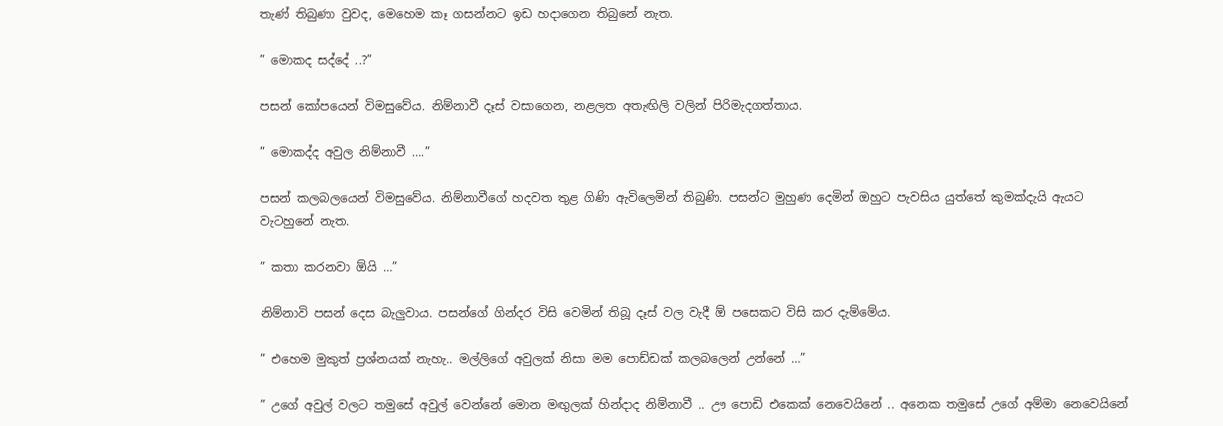තැණ් තිබුණා වුවද, මෙහෙම කෑ ගසන්නට ඉඩ හදාගෙන තිබුනේ නැත.

” මොකද සද්දේ ..?”

පසන් කෝපයෙන් විමසුවේය. නිම්නාවී දෑස් වසාගෙන, නළලත අතැඟිලි වලින් පිරිමැදගත්තාය.

” මොකද්ද අවුල නිම්නාවී ….”

පසන් කලබලයෙන් විමසුවේය. නිම්නාවීගේ හදවත තුළ ගිණි ඇවිලෙමින් තිබුණි. පසන්ට මුහුණ දෙමින් ඔහුට පැවසිය යුත්තේ කුමක්දැයි ඇයට වැටහුනේ නැත.

” කතා කරනවා ඕයි …”

නිම්නාවි පසන් දෙස බැලුවාය. පසන්ගේ ගින්දර විසි වෙමින් තිබූ දෑස් වල වැදී ඕ පසෙකට විසි කර දැම්මේය.

” එහෙම මුකුත් ප්‍රශ්නයක් නැහැ.. මල්ලිගේ අවුලක් නිසා මම පොඩ්ඩක් කලබලෙන් උන්නේ …”

” උගේ අවුල් වලට තමුසේ අවුල් වෙන්නේ මොන මඟුලක් හින්දාද නිම්නාවී .. ඌ පොඩි එකෙක් නෙවෙයිනේ .. අනෙක තමුසේ උගේ අම්මා නෙවෙයිනේ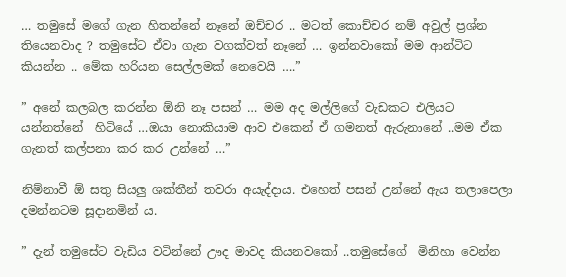… තමුසේ මගේ ගැන හිතන්නේ නෑනේ ඔච්චර .. මටත් කොච්චර නම් අවුල් ප්‍රශ්න තියෙනවාද ? තමුසේට ඒවා ගැන වගක්වත් නෑනේ … ඉන්නවාකෝ මම ආන්ටිට කියන්න .. මේක හරියන සෙල්ලමක් නෙවෙයි ….”

” අනේ කලබල කරන්න ඕනි නෑ පසන් … මම අද මල්ලිගේ වැඩකට එලියට යන්නත්නේ  හිටියේ …ඔයා නොකියාම ආව එකෙන් ඒ ගමනත් ඇරුනානේ ..මම ඒක ගැනත් කල්පනා කර කර උන්නේ …”

නිම්නාවී ඕ සතු සියලු ශක්තීන් තවරා අයැද්දාය. එහෙත් පසන් උන්නේ ඇය තලාපෙලා දමන්නටම සූදානමින්‍ ය.

” දැන් තමුසේට වැඩිය වටින්නේ ඌද මාවද කියනවකෝ ..තමුසේගේ  මිනිහා වෙන්න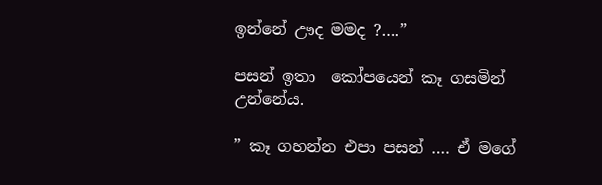ඉන්නේ ඌද මමද ?….”

පසන් ඉතා  කෝපයෙන් කෑ ගසමින් උන්නේය.

” කෑ ගහන්න එපා පසන් …. ඒ මගේ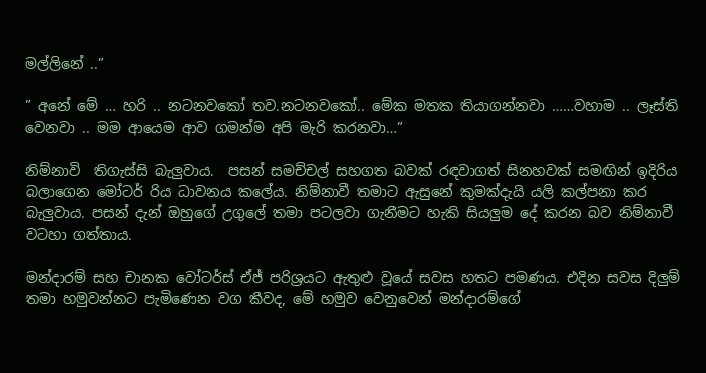මල්ලිනේ ..”

” අනේ මේ … හරි .. නටනවකෝ තව.නටනවකෝ.. මේක මතක තියාගන්නවා ……වහාම .. ලෑස්ති වෙනවා .. මම ආයෙම ආව ගමන්ම අපි මැරි කරනවා…”

නිම්නාවි  තිගැස්සි බැලුවාය.  පසන් සමච්චල් සහගත බවක් රඳවාගත් සිනහවක් සමඟින් ඉදිරිය බලාගෙන මෝටර් රිය ධාවනය කලේය. නිම්නාවී තමාට ඇසුනේ කුමක්දැයි යලි කල්පනා කර බැලුවාය. පසන් දැන් ඔහුගේ උගුලේ තමා පටලවා ගැනීමට හැකි සියලුම දේ කරන බව නිම්නාවී වටහා ගත්තාය.

මන්දාරම් සහ චානක වෝටර්ස් ඒජ් පරිශ්‍රයට ඇතුළු වූයේ සවස හතට පමණය. එදින සවස දිලුම් තමා හමුවන්නට පැමිණෙන වග කීවද, මේ හමුව වෙනුවෙන් මන්දාරම්ගේ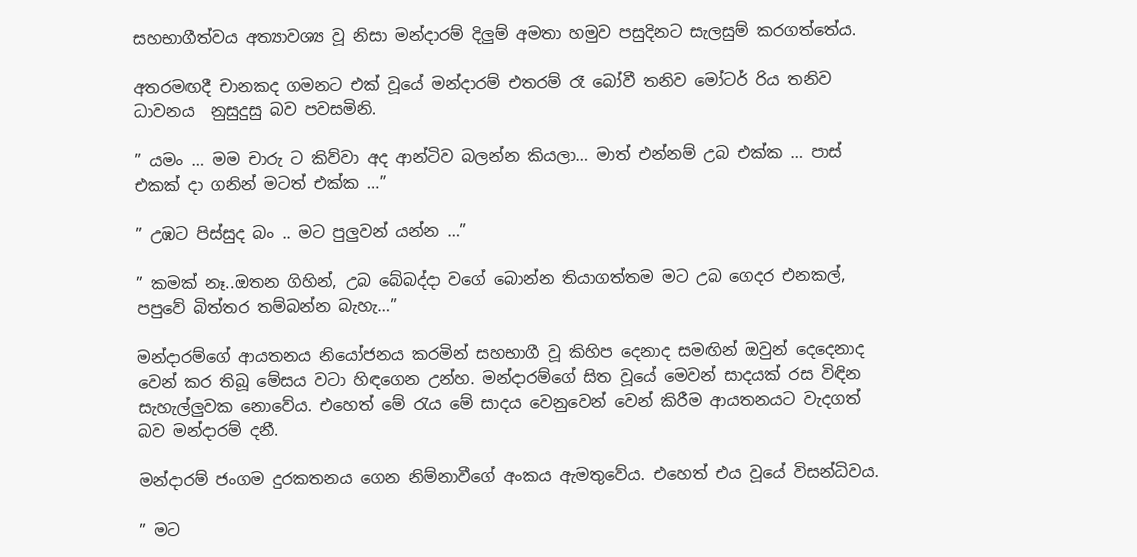සහභාගීත්වය අත්‍යාවශ්‍ය වූ නිසා මන්දාරම් දිලුම් අමතා හමුව පසුදිනට සැලසුම් කරගත්තේය.

අතරමඟදී චානකද ගමනට එක් වූයේ මන්දාරම් එතරම් රෑ බෝවී තනිව මෝටර් රිය තනිව ධාවනය  නුසුදුසු බව පවසමිනි.

” යමං … මම චාරු ට කිව්වා අද ආන්ටිව බලන්න කියලා… මාත් එන්නම් උබ එක්ක … පාස් එකක් දා ගනින් මටත් එක්ක …”

” උඹට පිස්සුද බං .. මට පුලුවන් යන්න …”

” කමක් නෑ..ඔතන ගිහින්, උබ බේබද්දා වගේ බොන්න තියාගත්තම මට උබ ගෙදර එනකල්, පපුවේ බිත්තර තම්බන්න බැහැ…”

මන්දාරම්ගේ ආයතනය නියෝජනය කරමින් සහභාගී වූ කිහිප දෙනාද සමඟින් ඔවුන් දෙදෙනාද වෙන් කර තිබූ මේසය වටා හිඳගෙන උන්හ. මන්දාරම්ගේ සිත වූයේ මෙවන් සාදයක් රස විඳින සැහැල්ලුවක නොවේය. එහෙත් මේ රැය මේ සාදය වෙනුවෙන් වෙන් කිරීම ආයතනයට වැදගත් බව මන්දාරම් දනී.

මන්දාරම් ජංගම දුරකතනය ගෙන නිම්නාවීගේ අංකය ඇමතුවේය. එහෙත් එය වූයේ විසන්ධිවය.

” මට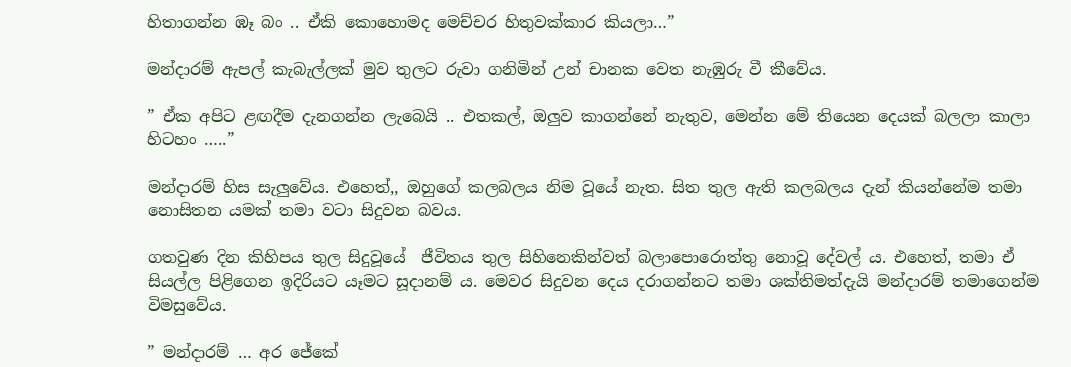හිතාගන්න ඹෑ බං .. ඒකි කොහොමද මෙච්චර හිතුවක්කාර කියලා…”

මන්දාරම් ඇපල් කැබැල්ලක් මුව තුලට රුවා ගනිමින් උන් චානක වෙත නැඹුරු වී කීවේය.

” ඒක අපිට ළඟදීම දැනගන්න ලැබෙයි .. එතකල්, ඔලුව කාගන්නේ නැතුව, මෙන්න මේ තියෙන දෙයක් බලලා කාලා හිටහං …..”

මන්දාරම් හිස සැලුවේය. එහෙත්,, ඔහුගේ කලබලය නිම වූයේ නැත. සිත තුල ඇති කලබලය දැන් කියන්නේම තමා නොසිතන යමක් තමා වටා සිදුවන බවය.

ගතවුණ දින කිහිපය තුල සිදුවූයේ  ජීවිතය තුල සිහිනෙකින්වත් බලාපොරොත්තු නොවූ දේවල් ය. එහෙත්, තමා ඒ සියල්ල පිළිගෙන ඉදිරියට යෑමට සූදානම් ය. මෙවර සිදුවන දෙය දරාගන්නට තමා ශක්තිමත්දැයි මන්දාරම් තමාගෙන්ම විමසුවේය.

” මන්දාරම් … අර ජේකේ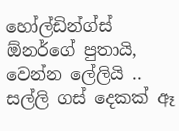හෝල්ඩින්ග්ස් ඕනර්ගේ පුතායි, වෙන්න ලේලියි .. සල්ලි ගස් දෙකක් ඈ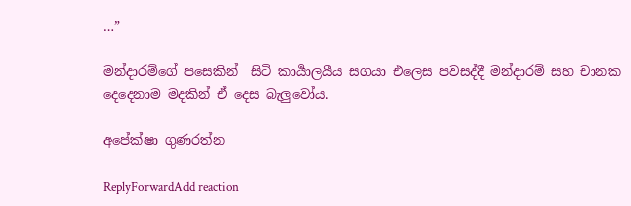…”

මන්දාරම්ගේ පසෙකින්  සිටි කාර්‍යාලයීය සගයා එලෙස පවසද්දී මන්දාරම් සහ චානක දෙදෙනාම මදකින් ඒ දෙස බැලුවෝය.

අපේක්ෂා ගුණරත්න

ReplyForwardAdd reaction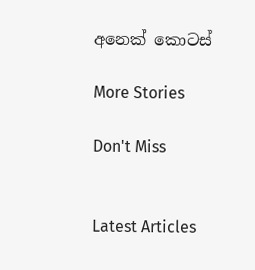අනෙක් කොටස්

More Stories

Don't Miss


Latest Articles